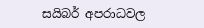සයිබර් අපරාධවල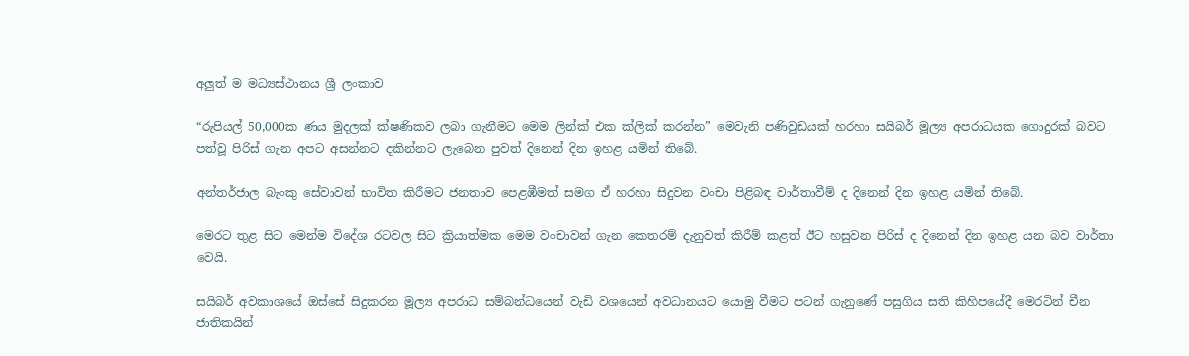අලුත් ම මධ්‍යස්ථානය ශ්‍රී ලංකාව

“රුපියල් 50,000ක ණය මුදලක් ක්ෂණිකව ලබා ගැනීමට මෙම ලින්ක් එක ක්ලික් කරන්න” මෙවැනි පණිවුඩයක් හරහා සයිබර් මූල්‍ය අපරාධයක ගොදුරක් බවට පත්වූ පිරිස් ගැන අපට අසන්නට දකින්නට ලැබෙන පුවත් දිනෙන් දින ඉහළ යමින් තිබේ.

අන්තර්ජාල බැංකු සේවාවන් භාවිත කිරීමට ජනතාව පෙළඹීමත් සමග ඒ හරහා සිදුවන වංචා පිළිබඳ වාර්තාවීම් ද දිනෙන් දින ඉහළ යමින් තිබේ.

මෙරට තුළ සිට මෙන්ම විදේශ රටවල සිට ක්‍රියාත්මක මෙම වංචාවන් ගැන කෙතරම් දැනුවත් කිරීම් කළත් ඊට හසුවන පිරිස් ද දිනෙන් දින ඉහළ යන බව වාර්තා වෙයි.

සයිබර් අවකාශයේ ඔස්සේ සිදුකරන මූල්‍ය අපරාධ සම්බන්ධයෙන් වැඩි වශයෙන් අවධානයට යොමු වීමට පටන් ගැනුණේ පසුගිය සති කිහිපයේදී මෙරටින් චීන ජාතිකයින්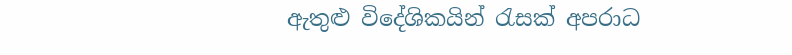ඇතුළු විදේශිකයින් රැසක් අපරාධ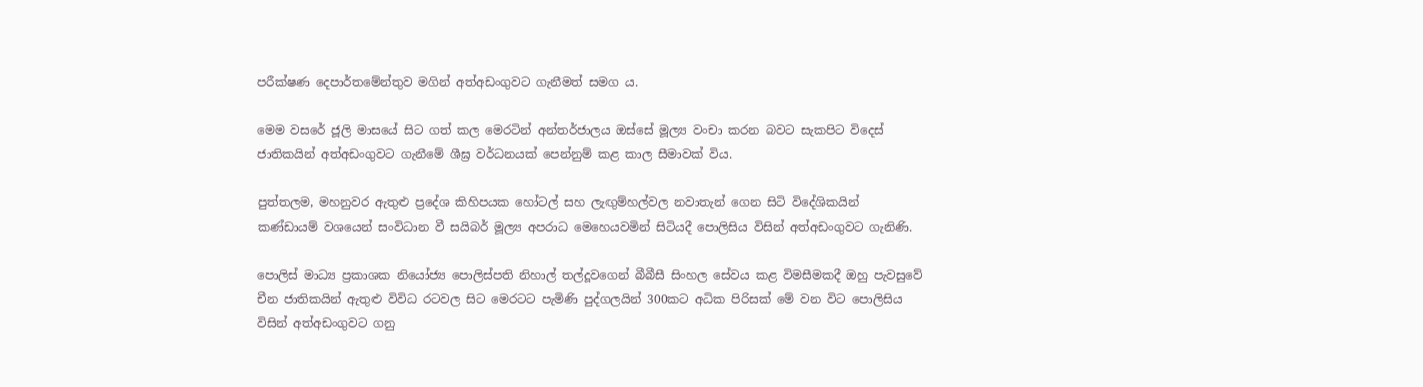පරීක්ෂණ දෙපාර්තමේන්තුව මගින් අත්අඩංගුවට ගැනීමත් සමග ය.

මෙම වසරේ ජූලි මාසයේ සිට ගත් කල මෙරටින් අන්තර්ජාලය ඔස්සේ මූල්‍ය වංචා කරන බවට සැකපිට විදෙස් ජාතිකයින් අත්අඩංගුවට ගැනීමේ ශීඝ්‍ර වර්ධනයක් පෙන්නුම් කළ කාල සීමාවක් විය.

පුත්තලම, මහනුවර ඇතුළු ප්‍රදේශ කිහිපයක හෝටල් සහ ලැඟුම්හල්වල නවාතැන් ගෙන සිටි විදේශිකයින් කණ්ඩායම් වශයෙන් සංවිධාන වී සයිබර් මූල්‍ය අපරාධ මෙහෙයවමින් සිටියදී පොලිසිය විසින් අත්අඩංගුවට ගැනිණි.

පොලිස් මාධ්‍ය ප්‍රකාශක නියෝජ්‍ය පොලිස්පති නිහාල් තල්දූවගෙන් බීබීසී සිංහල සේවය කළ විමසීමකදී ඔහු පැවසුවේ චීන ජාතිකයින් ඇතුළු විවිධ රටවල සිට මෙරටට පැමිණි පුද්ගලයින් 300කට අධික පිරිසක් මේ වන විට පොලිසිය විසින් අත්අඩංගුවට ගනු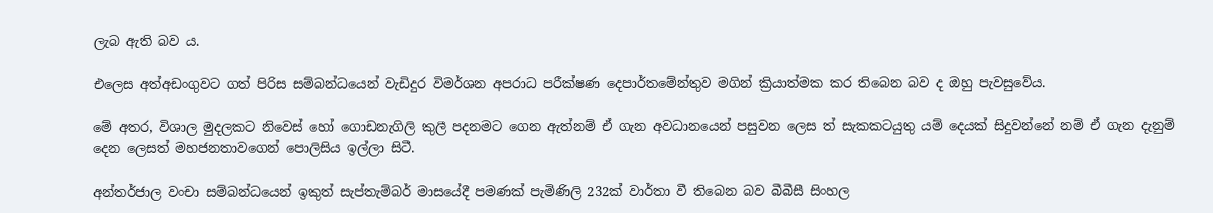ලැබ ඇති බව ය.

එලෙස අත්අඩංගුවට ගත් පිරිස සම්බන්ධයෙන් වැඩිදුර විමර්ශන අපරාධ පරීක්ෂණ දෙපාර්තමේන්තුව මගින් ක්‍රියාත්මක කර තිබෙන බව ද ඔහු පැවසුවේය.

මේ අතර, විශාල මුදලකට නිවෙස් හෝ ගොඩනැගිලි කුලී පදනමට ගෙන ඇත්නම් ඒ ගැන අවධානයෙන් පසුවන ලෙස ත් සැකකටයුතු යම් දෙයක් සිදුවන්නේ නම් ඒ ගැන දැනුම් දෙන ලෙසත් මහජනතාවගෙන් පොලිසිය ඉල්ලා සිටී.

අන්තර්ජාල වංචා සම්බන්ධයෙන් ඉකුත් සැප්තැම්බර් මාසයේදී පමණක් පැමිණිලි 232ක් වාර්තා වී තිබෙන බව බීබීසී සිංහල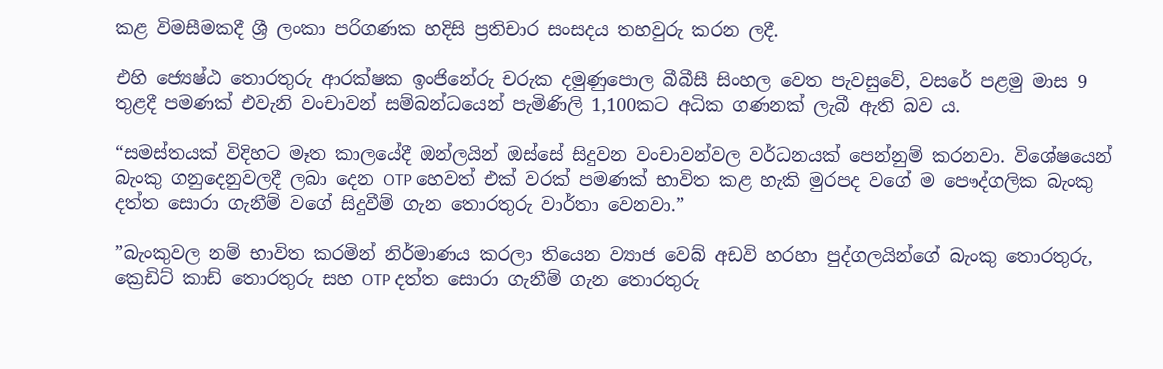කළ විමසීමකදී ශ්‍රී ලංකා පරිගණක හදිසි ප්‍රතිචාර සංසදය තහවුරු කරන ලදී.

එහි ජ්‍යෙෂ්ඨ තොරතුරු ආරක්ෂක ඉංජිනේරු චරුක දමුණුපොල බීබීසී සිංහල වෙත පැවසුවේ, වසරේ පළමු මාස 9 තුළදී පමණක් එවැනි වංචාවන් සම්බන්ධයෙන් පැමිණිලි 1,100කට අධික ගණනක් ලැබී ඇති බව ය.

“සමස්තයක් විදිහට මෑත කාලයේදී ඔන්ලයින් ඔස්සේ සිදුවන වංචාවන්වල වර්ධනයක් පෙන්නුම් කරනවා. විශේෂයෙන් බැංකු ගනුදෙනුවලදී ලබා දෙන OTP හෙවත් එක් වරක් පමණක් භාවිත කළ හැකි මුරපද වගේ ම පෞද්ගලික බැංකු දත්ත සොරා ගැනීම් වගේ සිදුවීම් ගැන තොරතුරු වාර්තා වෙනවා.”

”බැංකුවල නම් භාවිත කරමින් නිර්මාණය කරලා තියෙන ව්‍යාජ වෙබ් අඩවි හරහා පුද්ගලයින්ගේ බැංකු තොරතුරු, ක්‍රෙඩිට් කාඩ් තොරතුරු සහ OTP දත්ත සොරා ගැනීම් ගැන තොරතුරු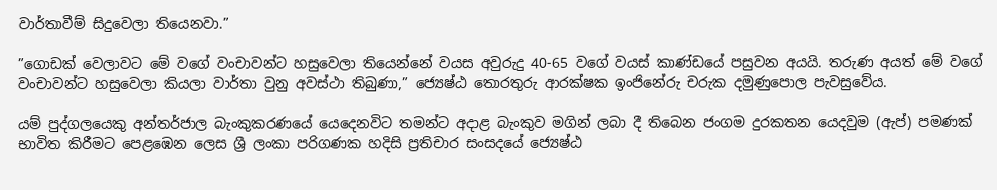වාර්තාවීම් සිදුවෙලා තියෙනවා.”

”ගොඩක් වෙලාවට මේ වගේ වංචාවන්ට හසුවෙලා තියෙන්නේ වයස අවුරුදු 40-65 වගේ වයස් කාණ්ඩයේ පසුවන අයයි. තරුණ අයත් මේ වගේ වංචාවන්ට හසුවෙලා කියලා වාර්තා වුනු අවස්ථා තිබුණා,” ජ්‍යෙෂ්ඨ තොරතුරු ආරක්ෂක ඉංජිනේරු චරුක දමුණුපොල පැවසුවේය.

යම් පුද්ගලයෙකු අන්තර්ජාල බැංකුකරණයේ යෙදෙනවිට තමන්ට අදාළ බැංකුව මගින් ලබා දී තිබෙන ජංගම දුරකතන යෙදවුම (ඇප්) පමණක් භාවිත කිරීමට පෙළඹෙන ලෙස ශ්‍රී ලංකා පරිගණක හදිසි ප්‍රතිචාර සංසදයේ ජ්‍යෙෂ්ඨ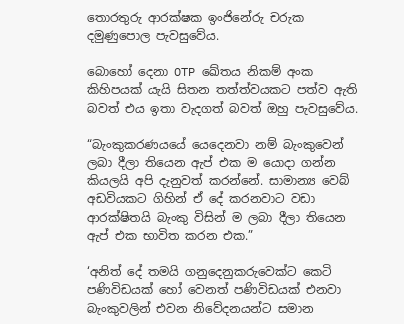තොරතුරු ආරක්ෂක ඉංජිනේරු චරුක දමුණුපොල පැවසුවේය.

බොහෝ දෙනා OTP ඛේතය නිකම් අංක කිහිපයක් යැයි සිතන තත්ත්වයකට පත්ව ඇති බවත් එය ඉතා වැදගත් බවත් ඔහු පැවසුවේය.

“බැංකුකරණයයේ යෙදෙනවා නම් බැංකුවෙන් ලබා දීලා තියෙන ඇප් එක ම යොදා ගන්න කියලයි අපි දැනුවත් කරන්නේ. සාමාන්‍ය වෙබ් අඩවියකට ගිහින් ඒ දේ කරනවාට වඩා ආරක්ෂිතයි බැංකු විසින් ම ලබා දීලා තියෙන ඇප් එක භාවිත කරන එක.”

‘අනිත් දේ තමයි ගනුදෙනුකරුවෙක්ට කෙටි පණිවිඩයක් හෝ වෙනත් පණිවිඩයක් එනවා බැංකුවලින් එවන නිවේදනයන්ට සමාන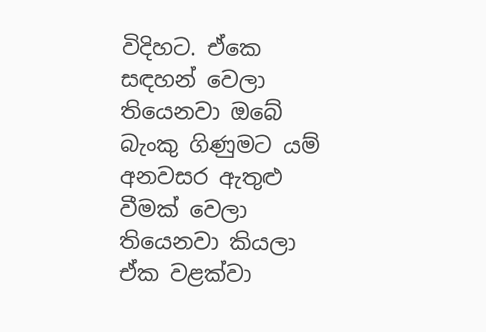විදිහට. ඒකෙ සඳහන් වෙලා තියෙනවා ඔබේ බැංකු ගිණුමට යම් අනවසර ඇතුළු වීමක් වෙලා තියෙනවා කියලා ඒක වළක්වා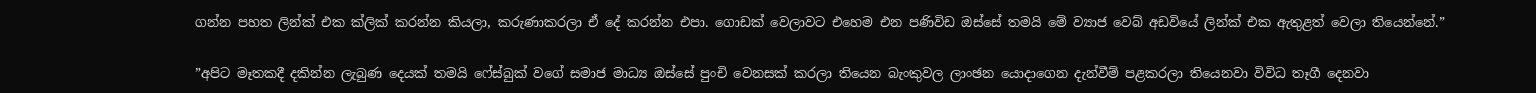ගන්න පහත ලින්ක් එක ක්ලික් කරන්න කියලා, කරුණාකරලා ඒ දේ කරන්න එපා. ගොඩක් වෙලාවට එහෙම එන පණිවිඩ ඔස්සේ තමයි මේ ව්‍යාජ වෙබ් අඩවියේ ලින්ක් එක ඇතුළත් වෙලා තියෙන්නේ.”

”අපිට මෑතකදී දකින්න ලැබුණ දෙයක් තමයි ෆේස්බුක් වගේ සමාජ මාධ්‍ය ඔස්සේ පුංචි වෙනසක් කරලා තියෙන බැංකුවල ලාංඡන යොදාගෙන දැන්වීම් පළකරලා තියෙනවා විවිධ තෑගී දෙනවා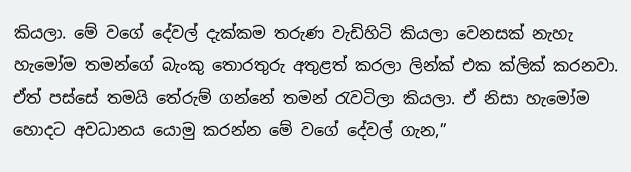කියලා. මේ වගේ දේවල් දැක්කම තරුණ වැඩිහිටි කියලා වෙනසක් නැහැ හැමෝම තමන්ගේ බැංකු තොරතුරු අතුළත් කරලා ලින්ක් එක ක්ලික් කරනවා. ඒත් පස්සේ තමයි තේරුම් ගන්නේ තමන් රැවටිලා කියලා. ඒ නිසා හැමෝම හොදට අවධානය යොමු කරන්න මේ වගේ දේවල් ගැන,”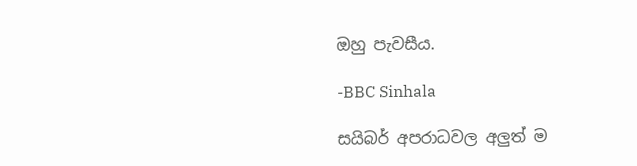ඔහු පැවසීය.

-BBC Sinhala

සයිබර් අපරාධවල අලුත් ම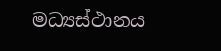මධ්‍යස්ථානය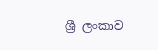ශ්‍රී ලංකාව